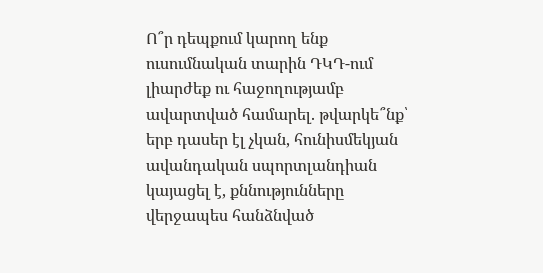Ո՞ր դեպքում կարող ենք ուսումնական տարին ԴԿԴ-ում լիարժեք ու հաջողությամբ ավարտված համարել. թվարկե՞նք՝ երբ դասեր էլ չկան, հունիսմեկյան ավանդական սպորտլանդիան կայացել է, քննությունները վերջապես հանձնված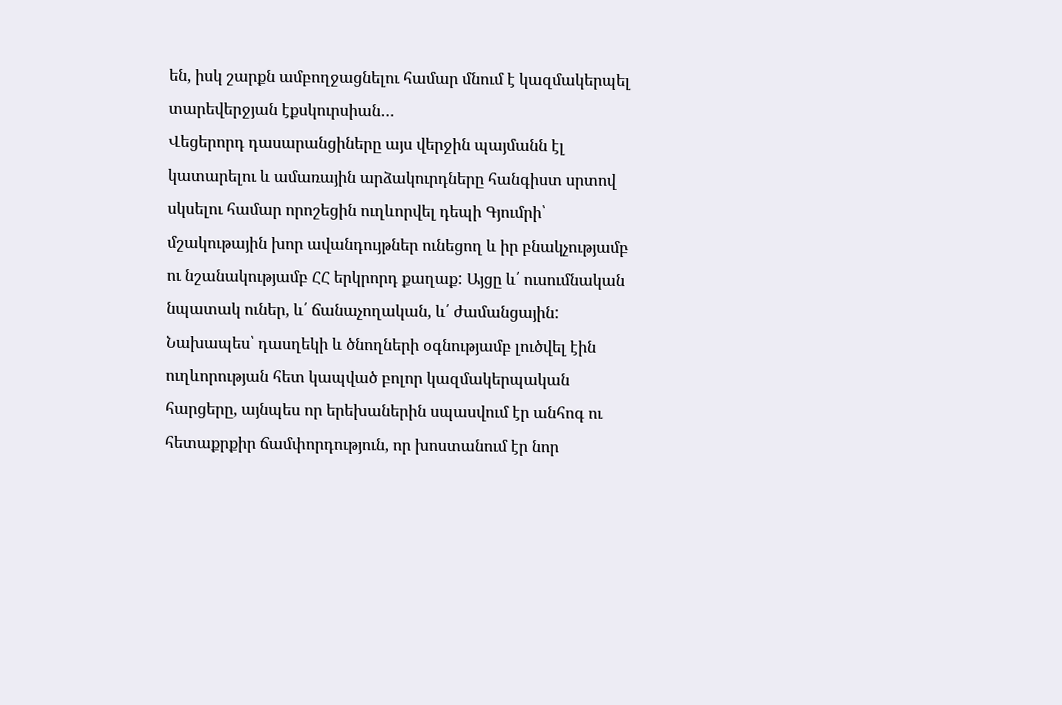են, իսկ շարքն ամբողջացնելու համար մնում է կազմակերպել տարեվերջյան էքսկուրսիան…
Վեցերորդ դասարանցիները այս վերջին պայմանն էլ կատարելու և ամառային արձակուրդները հանգիստ սրտով սկսելու համար որոշեցին ուղևորվել դեպի Գյումրի՝ մշակութային խոր ավանդույթներ ունեցող և իր բնակչությամբ ու նշանակությամբ ՀՀ երկրորդ քաղաք: Այցը և՛ ուսումնական նպատակ ուներ, և՛ ճանաչողական, և՛ ժամանցային:
Նախապես՝ դասղեկի և ծնողների օգնությամբ լուծվել էին ուղևորության հետ կապված բոլոր կազմակերպական հարցերը, այնպես որ երեխաներին սպասվում էր անհոգ ու հետաքրքիր ճամփորդություն, որ խոստանում էր նոր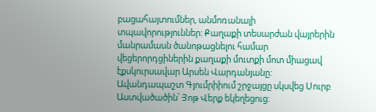բացահայտումներ, անմոռանալի տպավորություններ: Քաղաքի տեսարժան վայրերին մանրամասն ծանոթացնելու համար վեցերորդցիներին քաղաքի մուտքի մոտ միացավ էքսկուրսավար Արսեն Վարդանյանը:
Ավանդապաշտ Գյումրիիում շրջայցը սկսվեց Սուրբ Աստվածածին՝ Յոթ Վերք եկեղեցուց: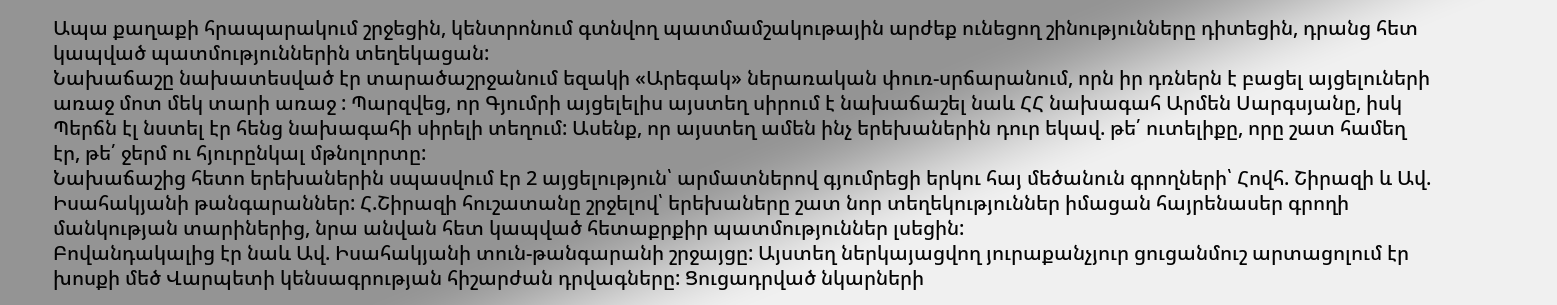Ապա քաղաքի հրապարակում շրջեցին, կենտրոնում գտնվող պատմամշակութային արժեք ունեցող շինությունները դիտեցին, դրանց հետ կապված պատմություններին տեղեկացան:
Նախաճաշը նախատեսված էր տարածաշրջանում եզակի «Արեգակ» ներառական փուռ-սրճարանում, որն իր դռներն է բացել այցելուների առաջ մոտ մեկ տարի առաջ : Պարզվեց, որ Գյումրի այցելելիս այստեղ սիրում է նախաճաշել նաև ՀՀ նախագահ Արմեն Սարգսյանը, իսկ Պերճն էլ նստել էր հենց նախագահի սիրելի տեղում: Ասենք, որ այստեղ ամեն ինչ երեխաներին դուր եկավ. թե՛ ուտելիքը, որը շատ համեղ էր, թե՛ ջերմ ու հյուրընկալ մթնոլորտը:
Նախաճաշից հետո երեխաներին սպասվում էր 2 այցելություն՝ արմատներով գյումրեցի երկու հայ մեծանուն գրողների՝ Հովհ. Շիրազի և Ավ. Իսահակյանի թանգարաններ: Հ.Շիրազի հուշատանը շրջելով՝ երեխաները շատ նոր տեղեկություններ իմացան հայրենասեր գրողի մանկության տարիներից, նրա անվան հետ կապված հետաքրքիր պատմություններ լսեցին:
Բովանդակալից էր նաև Ավ. Իսահակյանի տուն-թանգարանի շրջայցը: Այստեղ ներկայացվող յուրաքանչյուր ցուցանմուշ արտացոլում էր խոսքի մեծ Վարպետի կենսագրության հիշարժան դրվագները: Ցուցադրված նկարների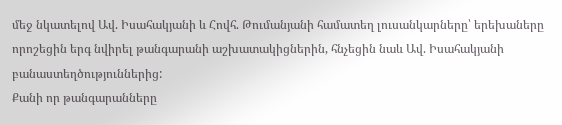մեջ նկատելով Ավ. Իսահակյանի և Հովհ. Թումանյանի համատեղ լուսանկարները՝ երեխաները որոշեցին երգ նվիրել թանգարանի աշխատակիցներին, հնչեցին նաև Ավ. Իսահակյանի բանաստեղծություններից:
Քանի որ թանգարանները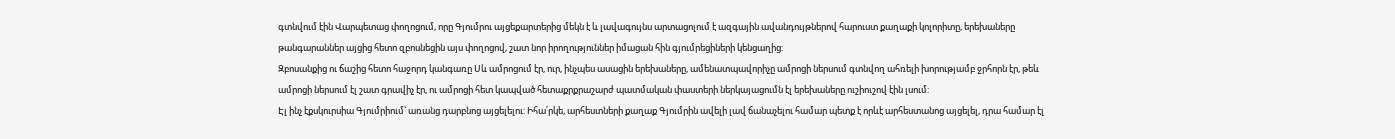գտնվում էին Վարպետաց փողոցում, որը Գյումրու այցեքարտերից մեկն է և լավագույնս արտացոլում է ազգային ավանդույթներով հարուստ քաղաքի կոլորիտը, երեխաները թանգարաններ այցից հետո զբոսնեցին այս փողոցով, շատ նոր իրողություններ իմացան հին գյումրեցիների կենցաղից:
Զբոսանքից ու ճաշից հետո հաջորդ կանգառը Սև ամրոցում էր, ուր, ինչպես ասացին երեխաները, ամենատպավորիչը ամրոցի ներսում գտնվող ահռելի խորությամբ ջրհորն էր, թեև ամրոցի ներսում էլ շատ գրավիչ էր, ու ամրոցի հետ կապված հետաքրքրաշարժ պատմական փաստերի ներկայացումն էլ երեխաները ուշիուշով էին լսում:
Էլ ինչ էքսկուրսիա Գյումրիում՝ առանց դարբնոց այցելելու: Իհա՛րկե, արհեստների քաղաք Գյումրին ավելի լավ ճանաչելու համար պետք է որևէ արհեստանոց այցելել, դրա համար էլ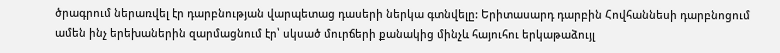ծրագրում ներառվել էր դարբնության վարպետաց դասերի ներկա գտնվելը: Երիտասարդ դարբին Հովհաննեսի դարբնոցում ամեն ինչ երեխաներին զարմացնում էր՝ սկսած մուրճերի քանակից մինչև հայուհու երկաթաձույլ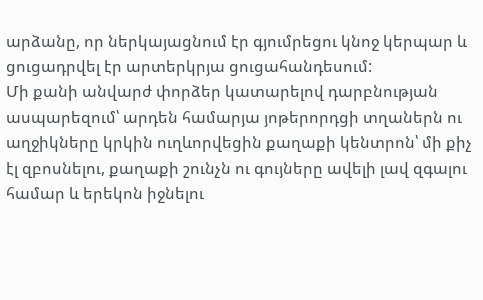արձանը, որ ներկայացնում էր գյումրեցու կնոջ կերպար և ցուցադրվել էր արտերկրյա ցուցահանդեսում:
Մի քանի անվարժ փորձեր կատարելով դարբնության ասպարեզում՝ արդեն համարյա յոթերորդցի տղաներն ու աղջիկները կրկին ուղևորվեցին քաղաքի կենտրոն՝ մի քիչ էլ զբոսնելու, քաղաքի շունչն ու գույները ավելի լավ զգալու համար և երեկոն իջնելու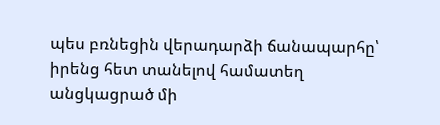պես բռնեցին վերադարձի ճանապարհը՝ իրենց հետ տանելով համատեղ անցկացրած մի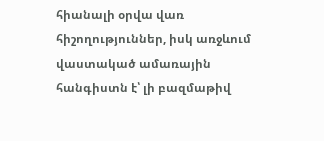հիանալի օրվա վառ հիշողություններ, իսկ առջևում վաստակած ամառային հանգիստն է՝ լի բազմաթիվ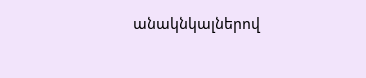անակնկալներով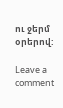ու ջերմ օրերով:

Leave a comment